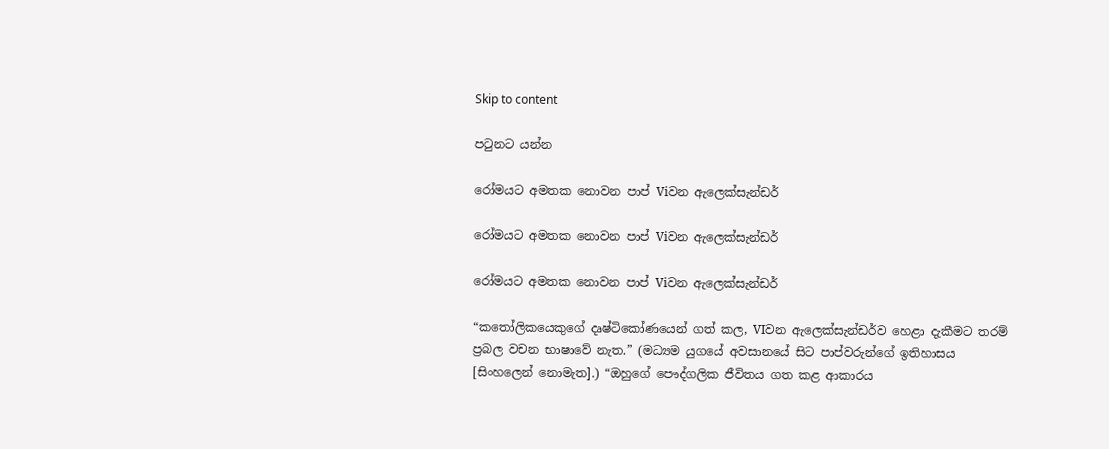Skip to content

පටුනට යන්න

රෝමයට අමතක නොවන පාප් Viවන ඇලෙක්සැන්ඩර්

රෝමයට අමතක නොවන පාප් Viවන ඇලෙක්සැන්ඩර්

රෝමයට අමතක නොවන පාප් Viවන ඇලෙක්සැන්ඩර්

“කතෝලිකයෙකුගේ දෘෂ්ටිකෝණයෙන් ගත් කල, VIවන ඇලෙක්සැන්ඩර්ව හෙළා දැකීමට තරම් ප්‍රබල වචන භාෂාවේ නැත.” (මධ්‍යම යුගයේ අවසානයේ සිට පාප්වරුන්ගේ ඉතිහාසය [සිංහලෙන් නොමැත].) “ඔහුගේ පෞද්ගලික ජීවිතය ගත කළ ආකාරය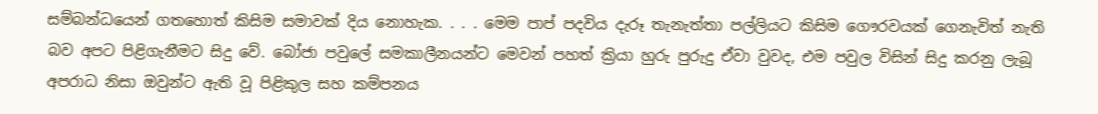සම්බන්ධයෙන් ගතහොත් කිසිම සමාවක් දිය නොහැක. . . . මෙම පාප් පදවිය දැරූ තැනැත්තා පල්ලියට කිසිම ගෞරවයක් ගෙනැවිත් නැති බව අපට පිළිගැනීමට සිදු වේ. බෝජා පවුලේ සමකාලීනයන්ට මෙවන් පහත් ක්‍රියා හුරු පුරුදු ඒවා වුවද, එම පවුල විසින් සිදු කරනු ලැබූ අපරාධ නිසා ඔවුන්ට ඇති වූ පිළිකුල සහ කම්පනය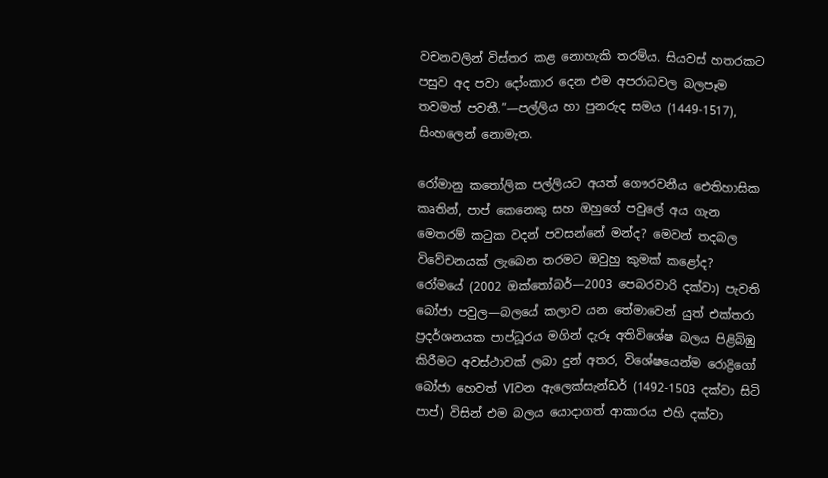වචනවලින් විස්තර කළ නොහැකි තරම්ය. සියවස් හතරකට පසුව අද පවා දෝංකාර දෙන එම අපරාධවල බලපෑම තවමත් පවතී.”—පල්ලිය හා පුනරුද සමය (1449-1517), සිංහලෙන් නොමැත.

රෝමානු කතෝලික පල්ලියට අයත් ගෞරවනීය ඓතිහාසික කෘතින්, පාප් කෙනෙකු සහ ඔහුගේ පවුලේ අය ගැන මෙතරම් කටුක වදන් පවසන්නේ මන්ද? මෙවන් තදබල විවේචනයක් ලැබෙන තරමට ඔවුහු කුමක් කළෝද? රෝමයේ (2002 ඔක්තෝබර්—2003 පෙබරවාරි දක්වා) පැවති බෝජා පවුල—බලයේ කලාව යන තේමාවෙන් යුත් එක්තරා ප්‍රදර්ශනයක පාප්ධූරය මගින් දැරූ අතිවිශේෂ බලය පිළිබිඹු කිරීමට අවස්ථාවක් ලබා දුන් අතර, විශේෂයෙන්ම රොද්‍රිගෝ බෝජා හෙවත් VIවන ඇලෙක්සැන්ඩර් (1492-1503 දක්වා සිටි පාප්) විසින් එම බලය යොදාගත් ආකාරය එහි දක්වා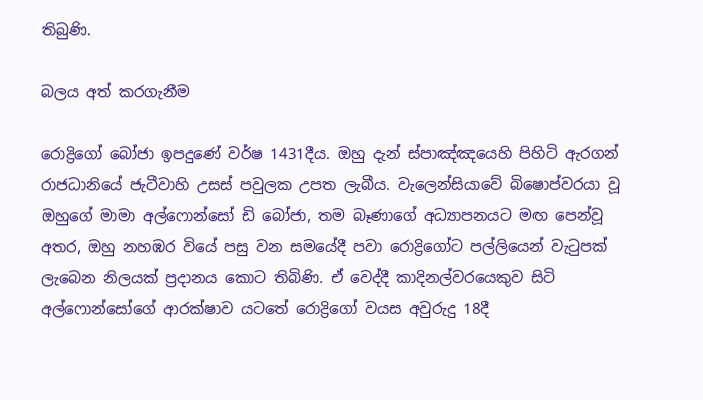තිබුණි.

බලය අත් කරගැනීම

රොද්‍රිගෝ බෝජා ඉපදුණේ වර්ෂ 1431දීය. ඔහු දැන් ස්පාඤ්ඤයෙහි පිහිටි ඇරගන් රාජධානියේ ජැටීවාහි උසස් පවුලක උපත ලැබීය. වැලෙන්සියාවේ බිෂොප්වරයා වූ ඔහුගේ මාමා අල්ෆොන්සෝ ඩි බෝජා, තම බෑණාගේ අධ්‍යාපනයට මඟ පෙන්වූ අතර, ඔහු නහඹර වියේ පසු වන සමයේදී පවා රොද්‍රිගෝට පල්ලියෙන් වැටුපක් ලැබෙන නිලයක් ප්‍රදානය කොට තිබිණි. ඒ වෙද්දී කාදිනල්වරයෙකුව සිටි අල්ෆොන්සෝගේ ආරක්ෂාව යටතේ රොද්‍රිගෝ වයස අවුරුදු 18දී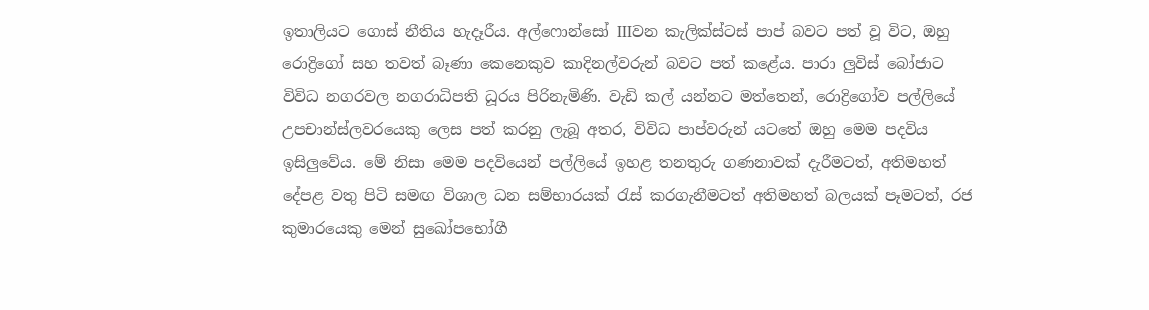ඉතාලියට ගොස් නීතිය හැදෑරීය. අල්ෆොන්සෝ IIIවන කැලික්ස්ටස් පාප් බවට පත් වූ විට, ඔහු රොද්‍රිගෝ සහ තවත් බෑණා කෙනෙකුව කාදිනල්වරුන් බවට පත් කළේය. පාරා ලුවිස් බෝජාට විවිධ නගරවල නගරාධිපති ධූරය පිරිනැමිණි. වැඩි කල් යන්නට මත්තෙන්, රොද්‍රිගෝව පල්ලියේ උපචාන්ස්ලවරයෙකු ලෙස පත් කරනු ලැබූ අතර, විවිධ පාප්වරුන් යටතේ ඔහු මෙම පදවිය ඉසිලුවේය. මේ නිසා මෙම පදවියෙන් පල්ලියේ ඉහළ තනතුරු ගණනාවක් දැරීමටත්, අතිමහත් දේපළ වතු පිටි සමඟ විශාල ධන සම්භාරයක් රැස් කරගැනීමටත් අතිමහත් බලයක් පෑමටත්, රජ කුමාරයෙකු මෙන් සුඛෝපභෝගී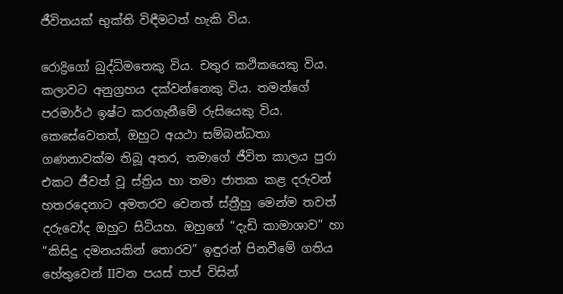ජීවිතයක් භුක්ති විඳීමටත් හැකි විය.

රොද්‍රිගෝ බුද්ධිමතෙකු විය. චතුර කථිකයෙකු විය. කලාවට අනුග්‍රහය දක්වන්නෙකු විය. තමන්ගේ පරමාර්ථ ඉෂ්ට කරගැනීමේ රුසියෙකු විය. කෙසේවෙතත්, ඔහුට අයථා සම්බන්ධතා ගණනාවක්ම තිබූ අතර, තමාගේ ජීවිත කාලය පුරා එකට ජීවත් වූ ස්ත්‍රිය හා තමා ජාතක කළ දරුවන් හතරදෙනාට අමතරව වෙනත් ස්ත්‍රීහු මෙන්ම තවත් දරුවෝද ඔහුට සිටියහ. ඔහුගේ “දැඩි කාමාශාව” හා “කිසිදු දමනයකින් තොරව” ඉඳුරන් පිනවීමේ ගතිය හේතුවෙන් IIවන පයස් පාප් විසින්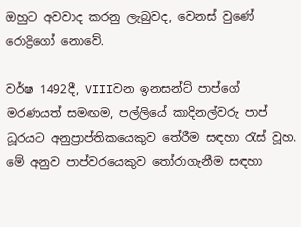ඔහුට අවවාද කරනු ලැබුවද, වෙනස් වුණේ රොද්‍රිගෝ නොවේ.

වර්ෂ 1492දී, VIIIවන ඉනසන්ට් පාප්ගේ මරණයත් සමඟම, පල්ලියේ කාදිනල්වරු පාප් ධූරයට අනුප්‍රාප්තිකයෙකුව තේරීම සඳහා රැස් වූහ. මේ අනුව පාප්වරයෙකුව තෝරාගැනීම සඳහා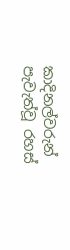කාදිනල්වරුන් පැවැත්වූ රහස්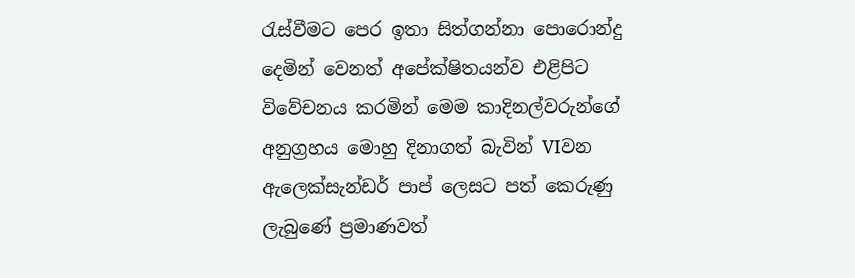රැස්වීමට පෙර ඉතා සිත්ගන්නා පොරොන්දු දෙමින් වෙනත් අපේක්ෂිතයන්ව එළිපිට විවේචනය කරමින් මෙම කාදිනල්වරුන්ගේ අනුග්‍රහය මොහු දිනාගත් බැවින් VIවන ඇලෙක්සැන්ඩර් පාප් ලෙසට පත් කෙරුණු ලැබුණේ ප්‍රමාණවත්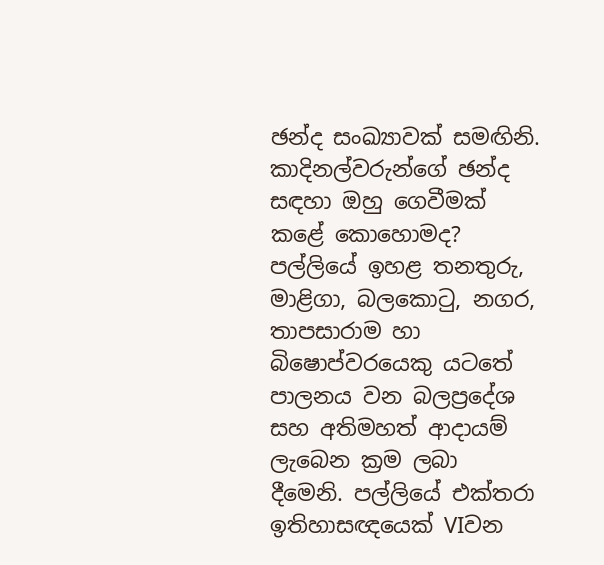ඡන්ද සංඛ්‍යාවක් සමඟිනි. කාදිනල්වරුන්ගේ ඡන්ද සඳහා ඔහු ගෙවීමක් කළේ කොහොමද? පල්ලියේ ඉහළ තනතුරු, මාළිගා, බලකොටු, නගර, තාපසාරාම හා බිෂොප්වරයෙකු යටතේ පාලනය වන බලප්‍රදේශ සහ අතිමහත් ආදායම් ලැබෙන ක්‍රම ලබා දීමෙනි. පල්ලියේ එක්තරා ඉතිහාසඥයෙක් VIවන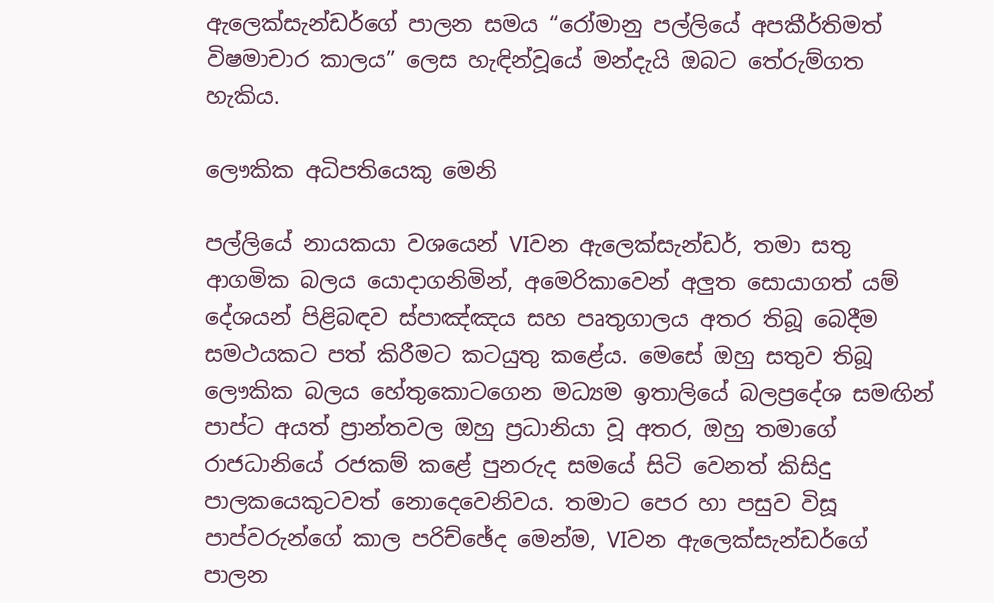ඇලෙක්සැන්ඩර්ගේ පාලන සමය “රෝමානු පල්ලියේ අපකීර්තිමත් විෂමාචාර කාලය” ලෙස හැඳින්වූයේ මන්දැයි ඔබට තේරුම්ගත හැකිය.

ලෞකික අධිපතියෙකු මෙනි

පල්ලියේ නායකයා වශයෙන් VIවන ඇලෙක්සැන්ඩර්, තමා සතු ආගමික බලය යොදාගනිමින්, අමෙරිකාවෙන් අලුත සොයාගත් යම් දේශයන් පිළිබඳව ස්පාඤ්ඤය සහ පෘතුගාලය අතර තිබූ බෙදීම සමථයකට පත් කිරීමට කටයුතු කළේය. මෙසේ ඔහු සතුව තිබූ ලෞකික බලය හේතුකොටගෙන මධ්‍යම ඉතාලියේ බලප්‍රදේශ සමඟින් පාප්ට අයත් ප්‍රාන්තවල ඔහු ප්‍රධානියා වූ අතර, ඔහු තමාගේ රාජධානියේ රජකම් කළේ පුනරුද සමයේ සිටි වෙනත් කිසිදු පාලකයෙකුටවත් නොදෙවෙනිවය. තමාට පෙර හා පසුව විසූ පාප්වරුන්ගේ කාල පරිච්ඡේද මෙන්ම, VIවන ඇලෙක්සැන්ඩර්ගේ පාලන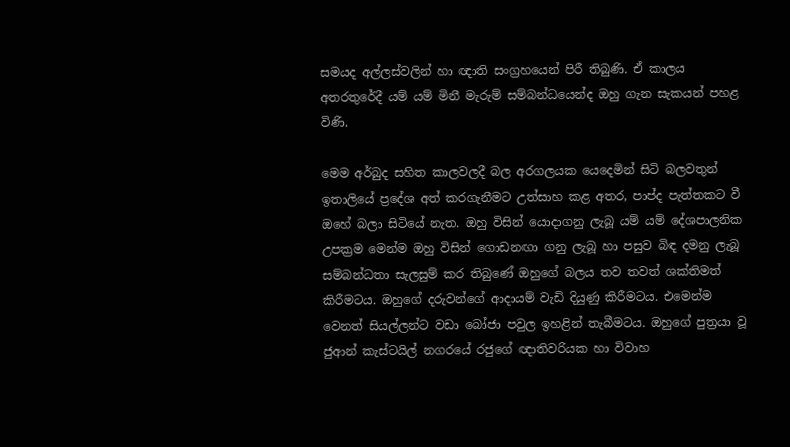සමයද අල්ලස්වලින් හා ඥාති සංග්‍රහයෙන් පිරී තිබුණි. ඒ කාලය අතරතුරේදී යම් යම් මිනී මැරුම් සම්බන්ධයෙන්ද ඔහු ගැන සැකයන් පහළ විණි.

මෙම අර්බුද සහිත කාලවලදී බල අරගලයක යෙදෙමින් සිටි බලවතුන් ඉතාලියේ ප්‍රදේශ අත් කරගැනීමට උත්සාහ කළ අතර, පාප්ද පැත්තකට වී ඔහේ බලා සිටියේ නැත. ඔහු විසින් යොදාගනු ලැබූ යම් යම් දේශපාලනික උපක්‍රම මෙන්ම ඔහු විසින් ගොඩනඟා ගනු ලැබූ හා පසුව බිඳ දමනු ලැබූ සම්බන්ධතා සැලසුම් කර තිබුණේ ඔහුගේ බලය තව තවත් ශක්තිමත් කිරීමටය. ඔහුගේ දරුවන්ගේ ආදායම් වැඩි දියුණු කිරීමටය. එමෙන්ම වෙනත් සියල්ලන්ට වඩා බෝජා පවුල ඉහළින් තැබීමටය. ඔහුගේ පුත්‍රයා වූ ජුආන් කැස්ටයිල් නගරයේ රජුගේ ඥාතිවරියක හා විවාහ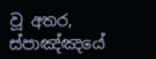වූ අතර, ස්පාඤ්ඤයේ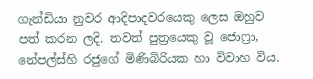ගැන්ඩියා නුවර ආදිපාදවරයෙකු ලෙස ඔහුව පත් කරන ලදි. තවත් පුත්‍රයෙකු වූ ජොෆ්‍රා, නේපල්ස්හි රජුගේ මිණිබිරියක හා විවාහ විය.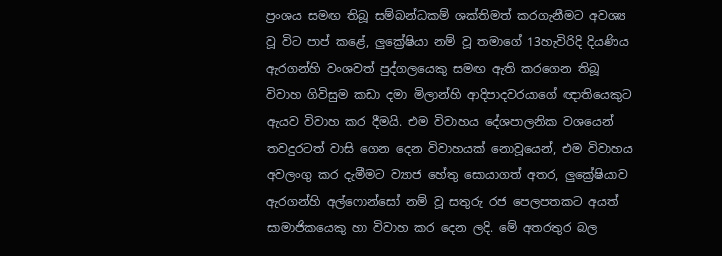ප්‍රංශය සමඟ තිබූ සම්බන්ධකම් ශක්තිමත් කරගැනීමට අවශ්‍ය වූ විට පාප් කළේ, ලුක්‍රේෂියා නම් වූ තමාගේ 13හැවිරිදි දියණිය ඇරගන්හි වංශවත් පුද්ගලයෙකු සමඟ ඇති කරගෙන තිබූ විවාහ ගිවිසුම කඩා දමා මිලාන්හි ආදිපාදවරයාගේ ඥාතියෙකුට ඇයව විවාහ කර දීමයි. එම විවාහය දේශපාලනික වශයෙන් තවදුරටත් වාසි ගෙන දෙන විවාහයක් නොවූයෙන්, එම විවාහය අවලංගු කර දැමීමට ව්‍යාජ හේතු සොයාගත් අතර, ලුක්‍රේෂියාව ඇරගන්හි අල්ෆොන්සෝ නම් වූ සතුරු රජ පෙලපතකට අයත් සාමාජිකයෙකු හා විවාහ කර දෙන ලදි. මේ අතරතුර බල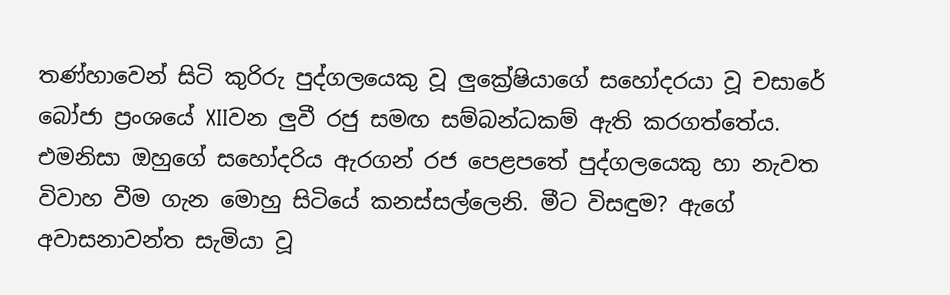තණ්හාවෙන් සිටි කුරිරු පුද්ගලයෙකු වූ ලුක්‍රේෂියාගේ සහෝදරයා වූ චසාරේ බෝජා ප්‍රංශයේ XIIවන ලුවී රජු සමඟ සම්බන්ධකම් ඇති කරගත්තේය. එමනිසා ඔහුගේ සහෝදරිය ඇරගන් රජ පෙළපතේ පුද්ගලයෙකු හා නැවත විවාහ වීම ගැන මොහු සිටියේ කනස්සල්ලෙනි. මීට විසඳුම? ඇගේ අවාසනාවන්ත සැමියා වූ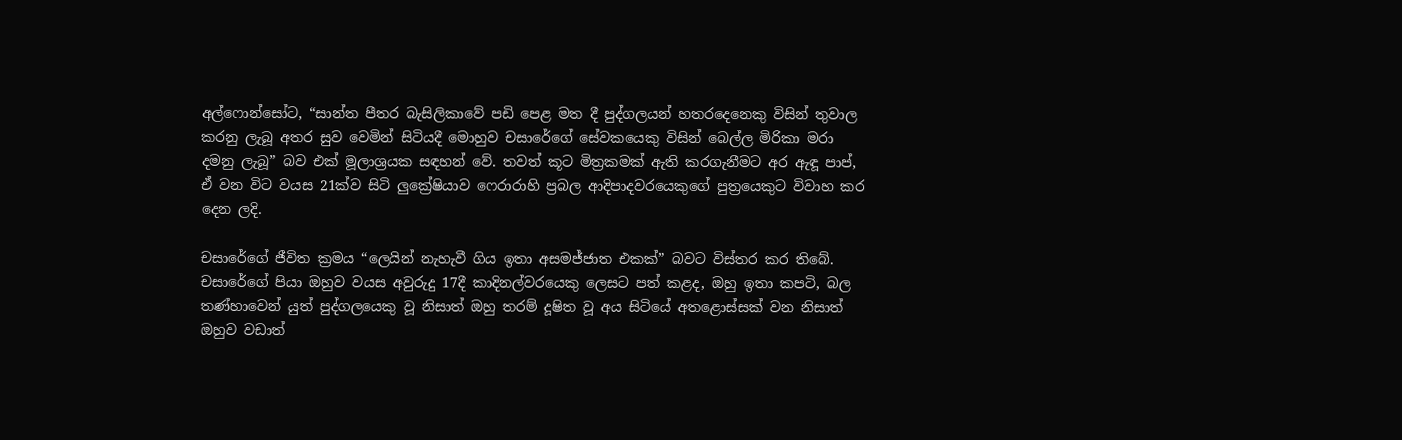අල්ෆොන්සෝට, “සාන්ත පීතර බැසිලිකාවේ පඩි පෙළ මත දී පුද්ගලයන් හතරදෙනෙකු විසින් තුවාල කරනු ලැබූ අතර සුව වෙමින් සිටියදී මොහුව චසාරේගේ සේවකයෙකු විසින් බෙල්ල මිරිකා මරා දමනු ලැබූ” බව එක් මූලාශ්‍රයක සඳහන් වේ. තවත් කූට මිත්‍රකමක් ඇති කරගැනීමට අර ඇඳූ පාප්, ඒ වන විට වයස 21ක්ව සිටි ලුක්‍රේෂියාව ෆෙරාරාහි ප්‍රබල ආදිපාදවරයෙකුගේ පුත්‍රයෙකුට විවාහ කර දෙන ලදි.

චසාරේගේ ජීවිත ක්‍රමය “ලෙයින් නැහැවී ගිය ඉතා අසමජ්ජාත එකක්” බවට විස්තර කර තිබේ. චසාරේගේ පියා ඔහුව වයස අවුරුදු 17දී කාදිනල්වරයෙකු ලෙසට පත් කළද, ඔහු ඉතා කපටි, බල තණ්හාවෙන් යුත් පුද්ගලයෙකු වූ නිසාත් ඔහු තරම් දූෂිත වූ අය සිටියේ අතළොස්සක් වන නිසාත් ඔහුව වඩාත්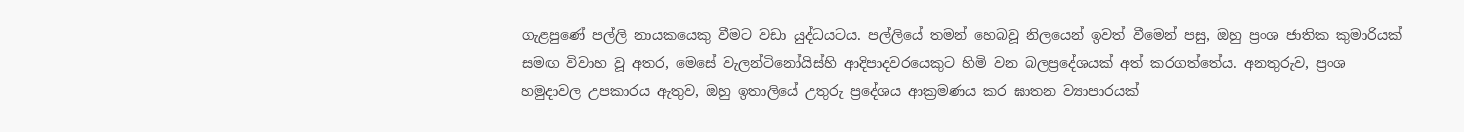ගැළපුණේ පල්ලි නායකයෙකු වීමට වඩා යුද්ධයටය. පල්ලියේ තමන් හෙබවූ නිලයෙන් ඉවත් වීමෙන් පසු, ඔහු ප්‍රංශ ජාතික කුමාරියක් සමඟ විවාහ වූ අතර, මෙසේ වැලන්ටිනෝයිස්හි ආදිපාදවරයෙකුට හිමි වන බලප්‍රදේශයක් අත් කරගත්තේය. අනතුරුව, ප්‍රංශ හමුදාවල උපකාරය ඇතුව, ඔහු ඉතාලියේ උතුරු ප්‍රදේශය ආක්‍රමණය කර ඝාතන ව්‍යාපාරයක්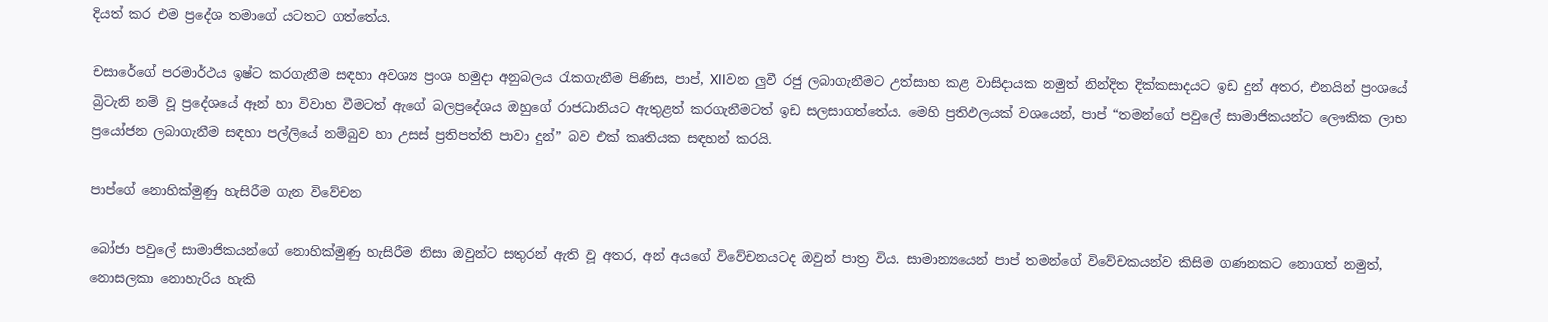දියත් කර එම ප්‍රදේශ තමාගේ යටතට ගත්තේය.

චසාරේගේ පරමාර්ථය ඉෂ්ට කරගැනීම සඳහා අවශ්‍ය ප්‍රංශ හමුදා අනුබලය රැකගැනීම පිණිස, පාප්, XIIවන ලුවී රජු ලබාගැනීමට උත්සාහ කළ වාසිදායක නමුත් නින්දිත දික්කසාදයට ඉඩ දුන් අතර, එනයින් ප්‍රංශයේ බ්‍රිටැනි නම් වූ ප්‍රදේශයේ ඈන් හා විවාහ වීමටත් ඇගේ බලප්‍රදේශය ඔහුගේ රාජධානියට ඇතුළත් කරගැනීමටත් ඉඩ සලසාගත්තේය. මෙහි ප්‍රතිඵලයක් වශයෙන්, පාප් “තමන්ගේ පවුලේ සාමාජිකයන්ට ලෞකික ලාභ ප්‍රයෝජන ලබාගැනීම සඳහා පල්ලියේ නම්බුව හා උසස් ප්‍රතිපත්ති පාවා දුන්” බව එක් කෘතියක සඳහන් කරයි.

පාප්ගේ නොහික්මුණු හැසිරීම ගැන විවේචන

බෝජා පවුලේ සාමාජිකයන්ගේ නොහික්මුණු හැසිරීම නිසා ඔවුන්ට සතුරන් ඇති වූ අතර, අන් අයගේ විවේචනයටද ඔවුන් පාත්‍ර විය. සාමාන්‍යයෙන් පාප් තමන්ගේ විවේචකයන්ව කිසිම ගණනකට නොගත් නමුත්, නොසලකා නොහැරිය හැකි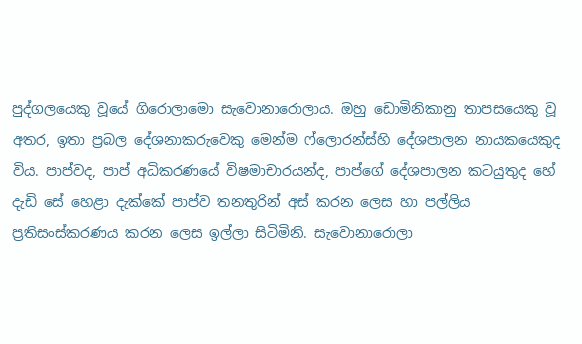පුද්ගලයෙකු වූයේ ගිරොලාමො සැවොනාරොලාය. ඔහු ඩොමිනිකානු තාපසයෙකු වූ අතර, ඉතා ප්‍රබල දේශනාකරුවෙකු මෙන්ම ෆ්ලොරන්ස්හි දේශපාලන නායකයෙකුද විය. පාප්වද, පාප් අධිකරණයේ විෂමාචාරයන්ද, පාප්ගේ දේශපාලන කටයුතුද හේ දැඩි සේ හෙළා දැක්කේ පාප්ව තනතුරින් අස් කරන ලෙස හා පල්ලිය ප්‍රතිසංස්කරණය කරන ලෙස ඉල්ලා සිටිමිනි. සැවොනාරොලා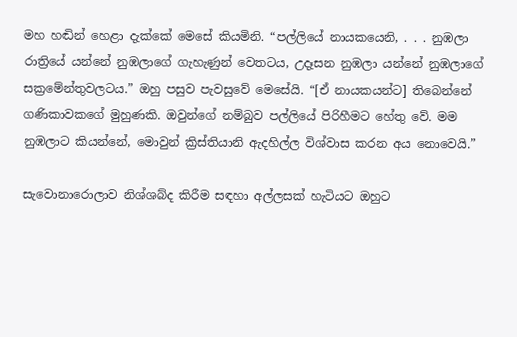මහ හඬින් හෙළා දැක්කේ මෙසේ කියමිනි. “පල්ලියේ නායකයෙනි, . . . නුඹලා රාත්‍රියේ යන්නේ නුඹලාගේ ගැහැණුන් වෙතටය, උදෑසන නුඹලා යන්නේ නුඹලාගේ සක්‍රමේන්තුවලටය.” ඔහු පසුව පැවසුවේ මෙසේයි. “[ඒ නායකයන්ට] තිබෙන්නේ ගණිකාවකගේ මුහුණකි. ඔවුන්ගේ නම්බුව පල්ලියේ පිරිහීමට හේතු වේ. මම නුඹලාට කියන්නේ, මොවුන් ක්‍රිස්තියානි ඇදහිල්ල විශ්වාස කරන අය නොවෙයි.”

සැවොනාරොලාව නිශ්ශබ්ද කිරීම සඳහා අල්ලසක් හැටියට ඔහුට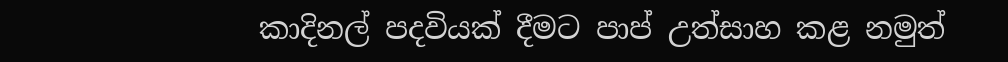කාදිනල් පදවියක් දීමට පාප් උත්සාහ කළ නමුත්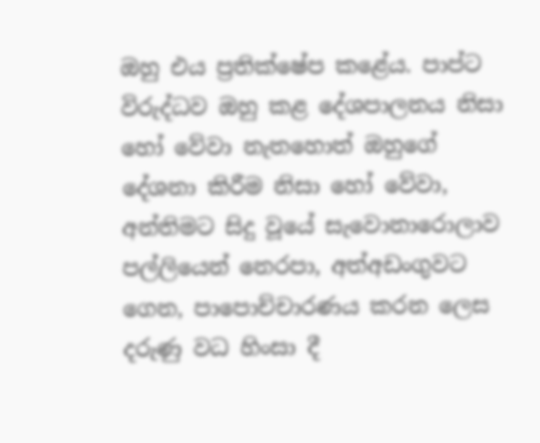ඔහු එය ප්‍රතික්ෂේප කළේය. පාප්ට විරුද්ධව ඔහු කළ දේශපාලනය නිසා හෝ වේවා නැතහොත් ඔහුගේ දේශනා කිරීම නිසා හෝ වේවා, අන්තිමට සිදු වූයේ සැවොනාරොලාව පල්ලියෙන් නෙරපා, අත්අඩංගුවට ගෙන, පාපොච්චාරණය කරන ලෙස දරුණු වධ හිංසා දී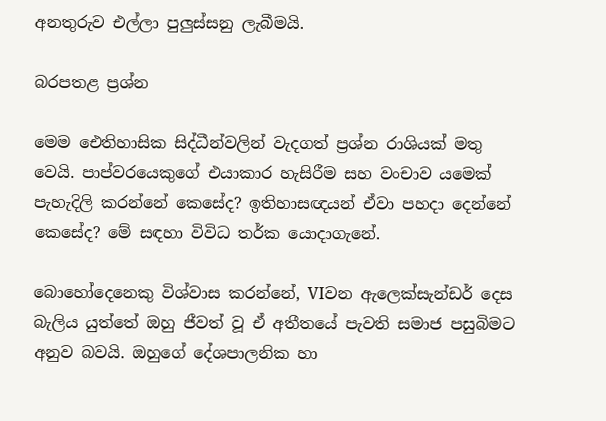අනතුරුව එල්ලා පුලුස්සනු ලැබීමයි.

බරපතළ ප්‍රශ්න

මෙම ඓතිහාසික සිද්ධීන්වලින් වැදගත් ප්‍රශ්න රාශියක් මතු වෙයි. පාප්වරයෙකුගේ එයාකාර හැසිරීම සහ වංචාව යමෙක් පැහැදිලි කරන්නේ කෙසේද? ඉතිහාසඥයන් ඒවා පහදා දෙන්නේ කෙසේද? මේ සඳහා විවිධ තර්ක යොදාගැනේ.

බොහෝදෙනෙකු විශ්වාස කරන්නේ, VIවන ඇලෙක්සැන්ඩර් දෙස බැලිය යුත්තේ ඔහු ජීවත් වූ ඒ අතීතයේ පැවති සමාජ පසුබිමට අනුව බවයි. ඔහුගේ දේශපාලනික හා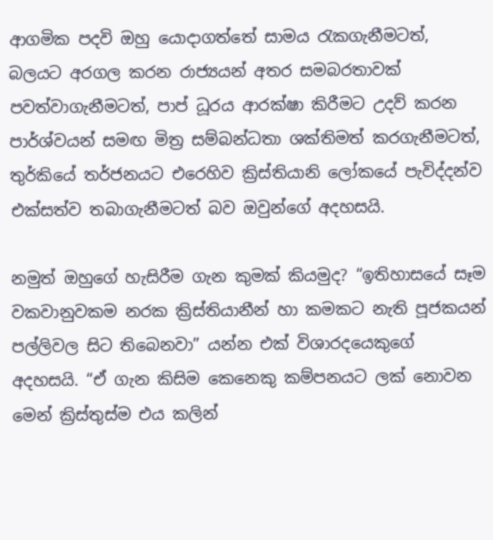ආගමික පදවි ඔහු යොදාගත්තේ සාමය රැකගැනීමටත්, බලයට අරගල කරන රාජ්‍යයන් අතර සමබරතාවක් පවත්වාගැනීමටත්, පාප් ධූරය ආරක්ෂා කිරීමට උදව් කරන පාර්ශ්වයන් සමඟ මිත්‍ර සම්බන්ධතා ශක්තිමත් කරගැනීමටත්, තුර්කියේ තර්ජනයට එරෙහිව ක්‍රිස්තියානි ලෝකයේ පැවිද්දන්ව එක්සත්ව තබාගැනීමටත් බව ඔවුන්ගේ අදහසයි.

නමුත් ඔහුගේ හැසිරීම ගැන කුමක් කියමුද? “ඉතිහාසයේ සෑම වකවානුවකම නරක ක්‍රිස්තියානීන් හා කමකට නැති පූජකයන් පල්ලිවල සිට තිබෙනවා” යන්න එක් විශාරදයෙකුගේ අදහසයි. “ඒ ගැන කිසිම කෙනෙකු කම්පනයට ලක් නොවන මෙන් ක්‍රිස්තුස්ම එය කලින්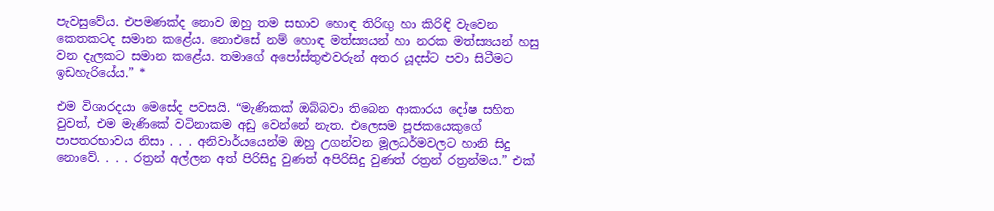පැවසුවේය. එපමණක්ද නොව ඔහු තම සභාව හොඳ තිරිඟු හා කිරිඳි වැවෙන කෙතකටද සමාන කළේය. නොඑසේ නම් හොඳ මත්ස්‍යයන් හා නරක මත්ස්‍යයන් හසු වන දැලකට සමාන කළේය. තමාගේ අපෝස්තුළුවරුන් අතර යූදස්ට පවා සිටීමට ඉඩහැරියේය.” *

එම විශාරදයා මෙසේද පවසයි. “මැණිකක් ඔබ්බවා තිබෙන ආකාරය දෝෂ සහිත වුවත්, එම මැණිකේ වටිනාකම අඩු වෙන්නේ නැත. එලෙසම පූජකයෙකුගේ පාපතරභාවය නිසා . . . අනිවාර්යයෙන්ම ඔහු උගන්වන මූලධර්මවලට හානි සිදු නොවේ. . . . රත්‍රන් අල්ලන අත් පිරිසිදු වුණත් අපිරිසිදු වුණත් රත්‍රන් රත්‍රන්මය.” එක්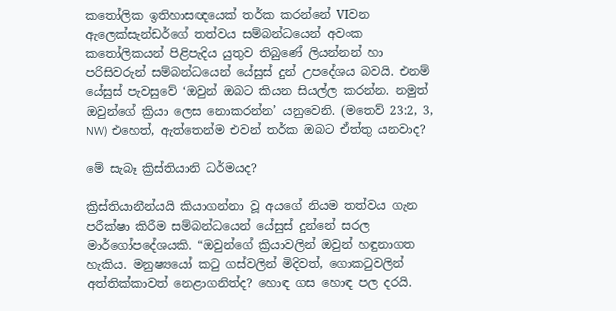කතෝලික ඉතිහාසඥයෙක් තර්ක කරන්නේ VIවන ඇලෙක්සැන්ඩර්ගේ තත්වය සම්බන්ධයෙන් අවංක කතෝලිකයන් පිළිපැදිය යුතුව තිබුණේ ලියන්නන් හා පරිසිවරුන් සම්බන්ධයෙන් යේසුස් දුන් උපදේශය බවයි. එනම් යේසුස් පැවසුවේ ‘ඔවුන් ඔබට කියන සියල්ල කරන්න. නමුත් ඔවුන්ගේ ක්‍රියා ලෙස නොකරන්න’ යනුවෙනි. (මතෙව් 23:2, 3, NW) එහෙත්, ඇත්තෙන්ම එවන් තර්ක ඔබට ඒත්තු යනවාද?

මේ සැබෑ ක්‍රිස්තියානි ධර්මයද?

ක්‍රිස්තියානීන්යයි කියාගන්නා වූ අයගේ නියම තත්වය ගැන පරීක්ෂා කිරීම සම්බන්ධයෙන් යේසුස් දුන්නේ සරල මාර්ගෝපදේශයකි. “ඔවුන්ගේ ක්‍රියාවලින් ඔවුන් හඳුනාගත හැකිය. මනුෂ්‍යයෝ කටු ගස්වලින් මිදිවත්, ගොකටුවලින් අත්තික්කාවත් නෙළාගනිත්ද? හොඳ ගස හොඳ පල දරයි.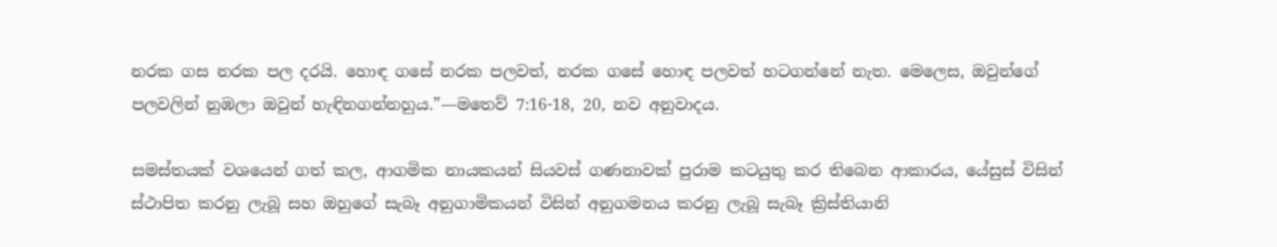නරක ගස නරක පල දරයි. හොඳ ගසේ නරක පලවත්, නරක ගසේ හොඳ පලවත් හටගන්නේ නැත. මෙලෙස, ඔවුන්ගේ පලවලින් නුඹලා ඔවුන් හැඳිනගන්නහුය.”—මතෙව් 7:16-18, 20, නව අනුවාදය.

සමස්තයක් වශයෙන් ගත් කල, ආගමික නායකයන් සියවස් ගණනාවක් පුරාම කටයුතු කර තිබෙන ආකාරය, යේසුස් විසින් ස්ථාපිත කරනු ලැබූ සහ ඔහුගේ සැබෑ අනුගාමිකයන් විසින් අනුගමනය කරනු ලැබූ සැබෑ ක්‍රිස්තියානි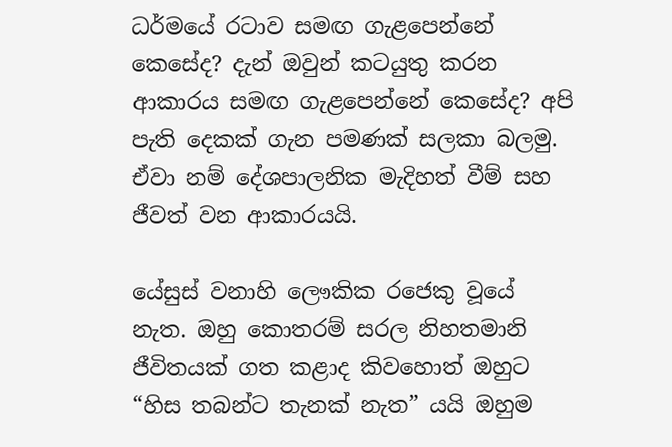ධර්මයේ රටාව සමඟ ගැළපෙන්නේ කෙසේද? දැන් ඔවුන් කටයුතු කරන ආකාරය සමඟ ගැළපෙන්නේ කෙසේද? අපි පැති දෙකක් ගැන පමණක් සලකා බලමු. ඒවා නම් දේශපාලනික මැදිහත් වීම් සහ ජීවත් වන ආකාරයයි.

යේසුස් වනාහි ලෞකික රජෙකු වූයේ නැත. ඔහු කොතරම් සරල නිහතමානි ජීවිතයක් ගත කළාද කිවහොත් ඔහුට “හිස තබන්ට තැනක් නැත” යයි ඔහුම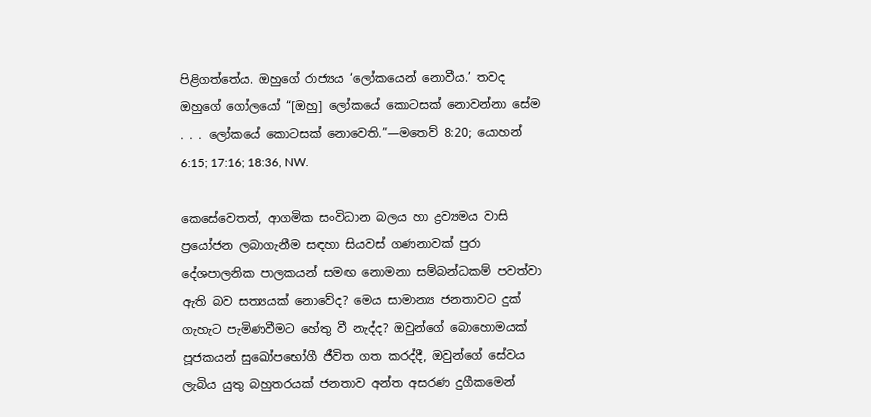පිළිගත්තේය. ඔහුගේ රාජ්‍යය ‘ලෝකයෙන් නොවීය.’ තවද ඔහුගේ ගෝලයෝ “[ඔහු] ලෝකයේ කොටසක් නොවන්නා සේම . . . ලෝකයේ කොටසක් නොවෙති.”—මතෙව් 8:20; යොහන් 6:15; 17:16; 18:36, NW.

කෙසේවෙතත්, ආගමික සංවිධාන බලය හා ද්‍රව්‍යමය වාසි ප්‍රයෝජන ලබාගැනීම සඳහා සියවස් ගණනාවක් පුරා දේශපාලනික පාලකයන් සමඟ නොමනා සම්බන්ධකම් පවත්වා ඇති බව සත්‍යයක් නොවේද? මෙය සාමාන්‍ය ජනතාවට දුක් ගැහැට පැමිණවීමට හේතු වී නැද්ද? ඔවුන්ගේ බොහොමයක් පූජකයන් සුඛෝපභෝගී ජීවිත ගත කරද්දී, ඔවුන්ගේ සේවය ලැබිය යුතු බහුතරයක් ජනතාව අන්ත අසරණ දුගීකමෙන්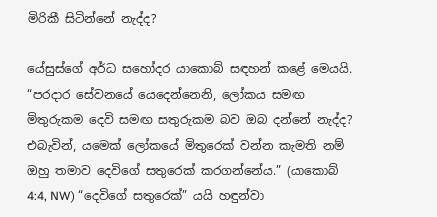මිරිකී සිටින්නේ නැද්ද?

යේසුස්ගේ අර්ධ සහෝදර යාකොබ් සඳහන් කළේ මෙයයි. “පරදාර සේවනයේ යෙදෙන්නෙනි, ලෝකය සමඟ මිතුරුකම දෙවි සමඟ සතුරුකම බව ඔබ දන්නේ නැද්ද? එබැවින්, යමෙක් ලෝකයේ මිතුරෙක් වන්න කැමති නම් ඔහු තමාව දෙවිගේ සතුරෙක් කරගන්නේය.” (යාකොබ් 4:4, NW) “දෙවිගේ සතුරෙක්” යයි හඳුන්වා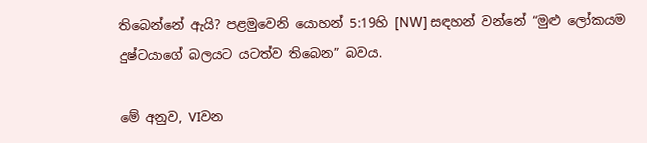තිබෙන්නේ ඇයි? පළමුවෙනි යොහන් 5:19හි [NW] සඳහන් වන්නේ “මුළු ලෝකයම දුෂ්ටයාගේ බලයට යටත්ව තිබෙන” බවය.

මේ අනුව, VIවන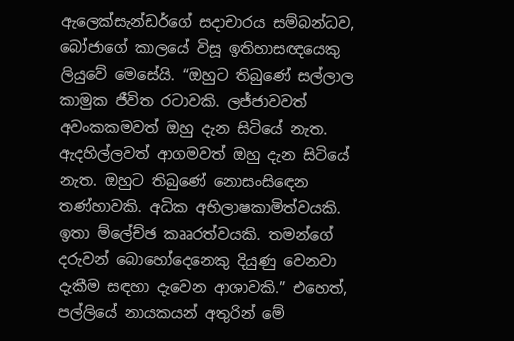ඇලෙක්සැන්ඩර්ගේ සදාචාරය සම්බන්ධව, බෝජාගේ කාලයේ විසූ ඉතිහාසඥයෙකු ලියුවේ මෙසේයි. “ඔහුට තිබුණේ සල්ලාල කාමුක ජීවිත රටාවකි. ලජ්ජාවවත් අවංකකමවත් ඔහු දැන සිටියේ නැත. ඇදහිල්ලවත් ආගමවත් ඔහු දැන සිටියේ නැත. ඔහුට තිබුණේ නොසංසිඳෙන තණ්හාවකි. අධික අභිලාෂකාමිත්වයකි. ඉතා ම්ලේච්ඡ කෲරත්වයකි. තමන්ගේ දරුවන් බොහෝදෙනෙකු දියුණු වෙනවා දැකීම සඳහා දැවෙන ආශාවකි.” එහෙත්, පල්ලියේ නායකයන් අතුරින් මේ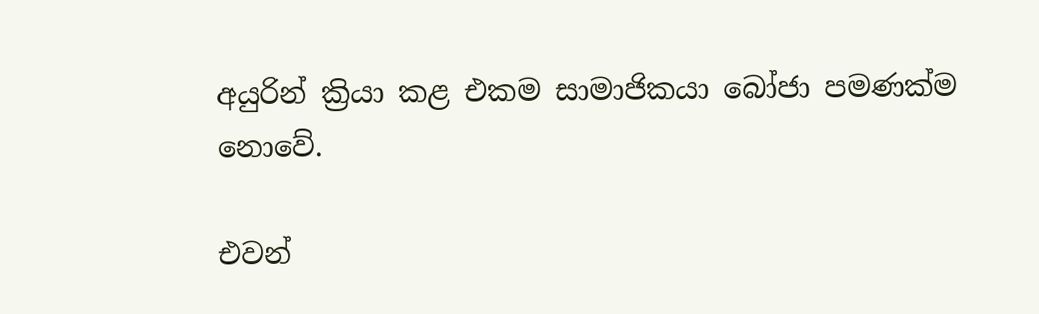අයුරින් ක්‍රියා කළ එකම සාමාජිකයා බෝජා පමණක්ම නොවේ.

එවන්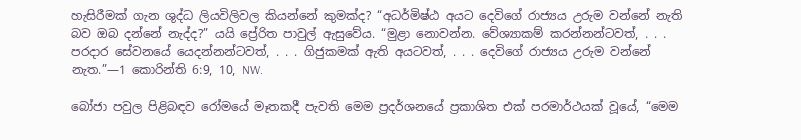හැසිරීමක් ගැන ශුද්ධ ලියවිලිවල කියන්නේ කුමක්ද? “අධර්මිෂ්ඨ අයට දෙවිගේ රාජ්‍යය උරුම වන්නේ නැති බව ඔබ දන්නේ නැද්ද?” යයි ප්‍රේරිත පාවුල් ඇසුවේය. “මුළා නොවන්න. වේශ්‍යාකම් කරන්නන්ටවත්, . . . පරදාර සේවනයේ යෙදන්නන්ටවත්, . . . ගිජුකමක් ඇති අයටවත්, . . . දෙවිගේ රාජ්‍යය උරුම වන්නේ නැත.”—1 කොරින්ති 6:9, 10, NW.

බෝජා පවුල පිළිබඳව රෝමයේ මෑතකදී පැවති මෙම ප්‍රදර්ශනයේ ප්‍රකාශිත එක් පරමාර්ථයක් වූයේ, “මෙම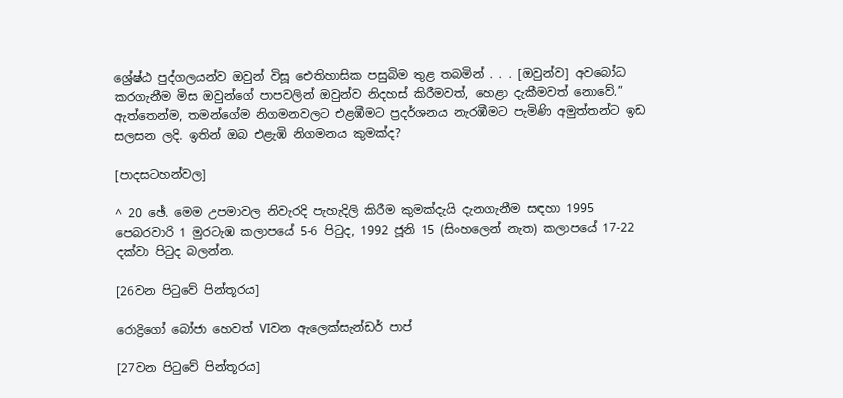ශ්‍රේෂ්ඨ පුද්ගලයන්ව ඔවුන් විසූ ඓතිහාසික පසුබිම තුළ තබමින් . . . [ඔවුන්ව] අවබෝධ කරගැනීම මිස ඔවුන්ගේ පාපවලින් ඔවුන්ව නිදහස් කිරීමවත්, හෙළා දැකීමවත් නොවේ.” ඇත්තෙන්ම, තමන්ගේම නිගමනවලට එළඹීමට ප්‍රදර්ශනය නැරඹීමට පැමිණි අමුත්තන්ට ඉඩ සලසන ලදි. ඉතින් ඔබ එළැඹි නිගමනය කුමක්ද?

[පාදසටහන්වල]

^ 20 ඡේ. මෙම උපමාවල නිවැරදි පැහැදිලි කිරීම කුමක්දැයි දැනගැනීම සඳහා 1995 පෙබරවාරි 1 මුරටැඹ කලාපයේ 5-6 පිටුද, 1992 ජූනි 15 (සිංහලෙන් නැත) කලාපයේ 17-22 දක්වා පිටුද බලන්න.

[26වන පිටුවේ පින්තූරය]

රොද්‍රිගෝ බෝජා හෙවත් VIවන ඇලෙක්සැන්ඩර් පාප්

[27වන පිටුවේ පින්තූරය]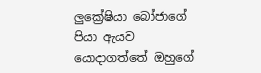ලුක්‍රේෂියා බෝජාගේ පියා ඇයව යොදාගත්තේ ඔහුගේ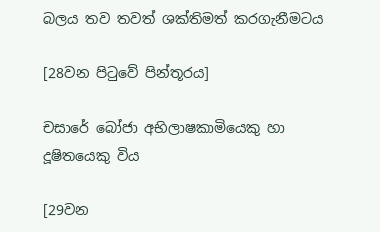බලය තව තවත් ශක්තිමත් කරගැනීමටය

[28වන පිටුවේ පින්තූරය]

චසාරේ බෝජා අභිලාෂකාමියෙකු හා දූෂිතයෙකු විය

[29වන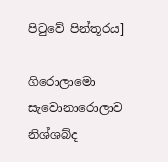පිටුවේ පින්තූරය]

ගිරොලාමො සැවොනාරොලාව නිශ්ශබ්ද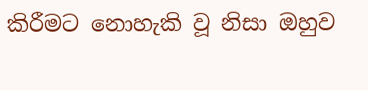කිරීමට නොහැකි වූ නිසා ඔහුව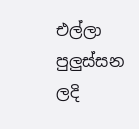එල්ලා පුලුස්සන ලදි